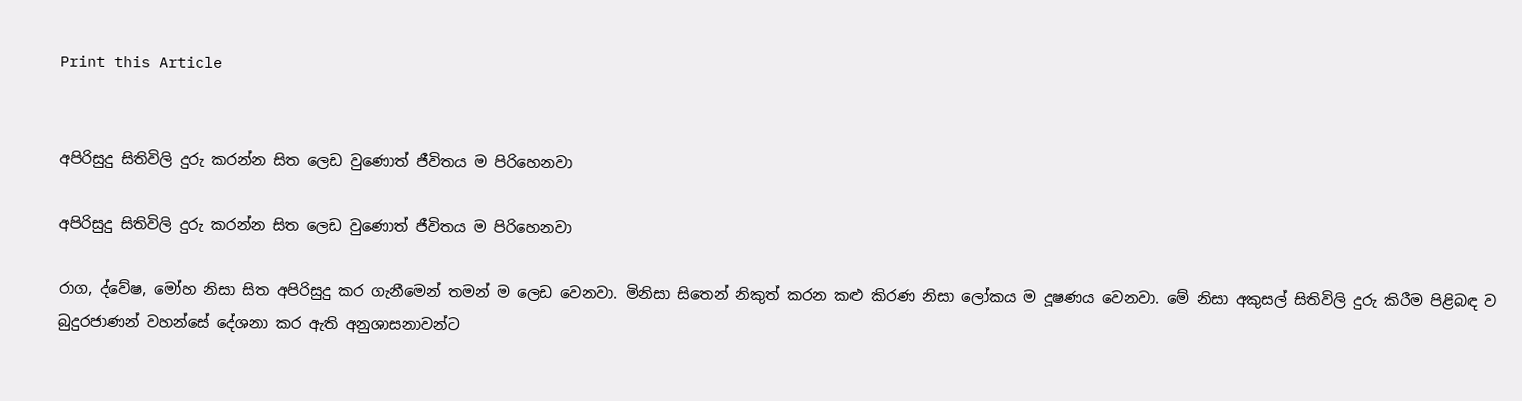Print this Article


අපිරිසුදු සිතිවිලි දුරු කරන්න සිත ලෙඩ වුණොත් ජීවිතය ම පිරිහෙනවා

අපිරිසුදු සිතිවිලි දුරු කරන්න සිත ලෙඩ වුණොත් ජීවිතය ම පිරිහෙනවා

රාග, ද්වේෂ, මෝහ නිසා සිත අපිරිසුදු කර ගැනීමෙන් තමන් ම ලෙඩ වෙනවා. මිනිසා සිතෙන් නිකුත් කරන කළු කිරණ නිසා ලෝකය ම දූෂණය වෙනවා. මේ නිසා අකුසල් සිතිවිලි දුරු කිරීම පිළිබඳ ව බුදුරජාණන් වහන්සේ දේශනා කර ඇති අනුශාසනාවන්ට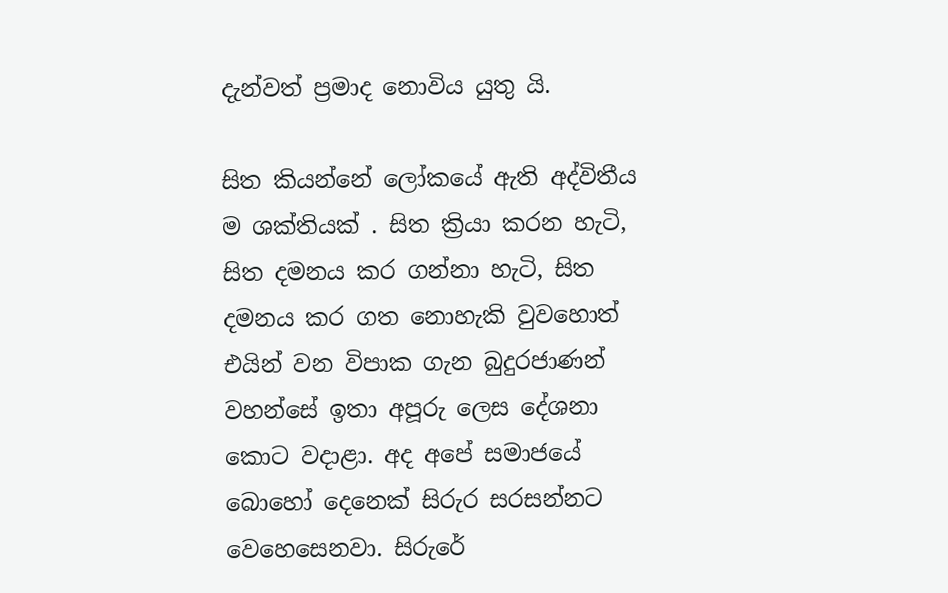දැන්වත් ප්‍රමාද නොවිය යුතු යි.

සිත කියන්නේ ලෝකයේ ඇති අද්විතීය ම ශක්තියක් . සිත ක්‍රියා කරන හැටි, සිත දමනය කර ගන්නා හැටි, සිත දමනය කර ගත නොහැකි වුවහොත් එයින් වන විපාක ගැන බුදුරජාණන් වහන්සේ ඉතා අපූරු ලෙස දේශනා කොට වදාළා. අද අපේ සමාජයේ බොහෝ දෙනෙක් සිරුර සරසන්නට වෙහෙසෙනවා. සිරුරේ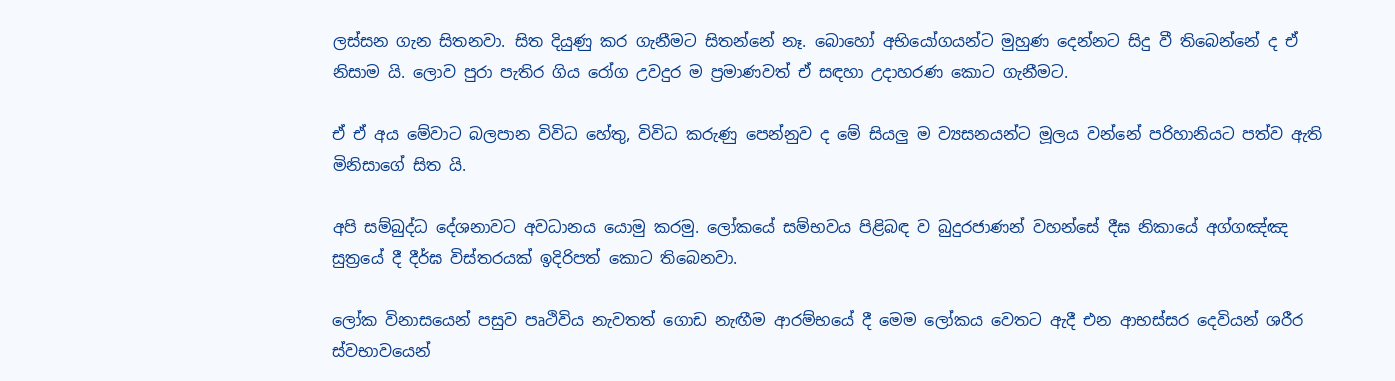ලස්සන ගැන සිතනවා. සිත දියුණු කර ගැනීමට සිතන්නේ නෑ. බොහෝ අභියෝගයන්ට මුහුණ දෙන්නට සිදු වී තිබෙන්නේ ද ඒ නිසාම යි. ලොව පුරා පැතිර ගිය රෝග උවදුර ම ප්‍රමාණවත් ඒ සඳහා උදාහරණ කොට ගැනීමට.

ඒ ඒ අය මේවාට බලපාන විවිධ හේතු, විවිධ කරුණු පෙන්නුව ද මේ සියලු ම ව්‍යසනයන්ට මූලය වන්නේ පරිහානියට පත්ව ඇති මිනිසාගේ සිත යි.

අපි සම්බුද්ධ දේශනාවට අවධානය යොමු කරමු. ලෝකයේ සම්භවය පිළිබඳ ව බුදුරජාණන් වහන්සේ දීඝ නිකායේ අග්ගඤ්ඤ සුත්‍රයේ දී දීර්ඝ විස්තරයක් ඉදිරිපත් කොට තිබෙනවා.

ලෝක විනාසයෙන් පසුව පෘථිවිය නැවතත් ගොඩ නැඟීම ආරම්භයේ දී මෙම ලෝකය වෙතට ඇදී එන ආභස්සර දෙවියන් ශරීර ස්වභාවයෙන්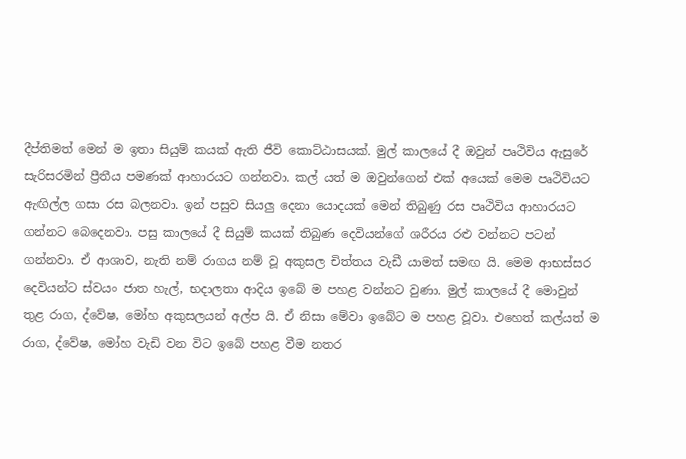දීප්තිමත් මෙන් ම ඉතා සියුම් කයක් ඇති ජීවි කොට්ඨාසයක්. මුල් කාලයේ දී ඔවුන් පෘථිවිය ඇසුරේ සැරිසරමින් ප්‍රීතීය පමණක් ආහාරයට ගන්නවා. කල් යත් ම ඔවුන්ගෙන් එක් අයෙක් මෙම පෘථිවියට ඇඟිල්ල ගසා රස බලනවා. ඉන් පසුව සියලු දෙනා යොදයක් මෙන් තිබුණු රස පෘථිවිය ආහාරයට ගන්නට බෙදෙනවා. පසු කාලයේ දී සියුම් කයක් තිබුණ දෙවියන්ගේ ශරීරය රළු වන්නට පටන් ගන්නවා. ඒ ආශාව, නැති නම් රාගය නම් වූ අකුසල චිත්තය වැඩී යාමත් සමඟ යි. මෙම ආභස්සර දෙවියන්ට ස්වයං ජාත හැල්, භදාලතා ආදිය ඉබේ ම පහළ වන්නට වුණා. මුල් කාලයේ දී මොවුන් තුළ රාග, ද්වේෂ, මෝහ අකුසලයන් අල්ප යි. ඒ නිසා මේවා ඉබේට ම පහළ වූවා. එහෙත් කල්යත් ම රාග, ද්වේෂ, මෝහ වැඩි වන විට ඉබේ පහළ වීම නතර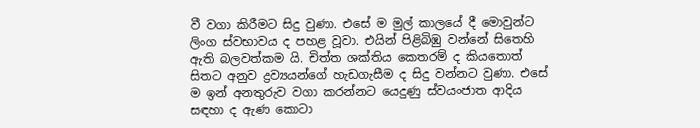වී වගා කිරීමට සිදු වුණා. එසේ ම මුල් කාලයේ දී මොවුන්ට ලිංග ස්වභාවය ද පහළ වූවා. එයින් පිළිබිඹු වන්නේ සිතෙහි ඇති බලවත්කම යි. චිත්ත ශක්තිය කෙතරම් ද කියතොත් සිතට අනුව ද්‍රව්‍යයන්ගේ හැඩගැසීම ද සිදු වන්නට වුණා. එසේ ම ඉන් අනතුරුව වගා කරන්නට යෙදුණු ස්වයංජාත ආදිය සඳහා ද ඇණ කොටා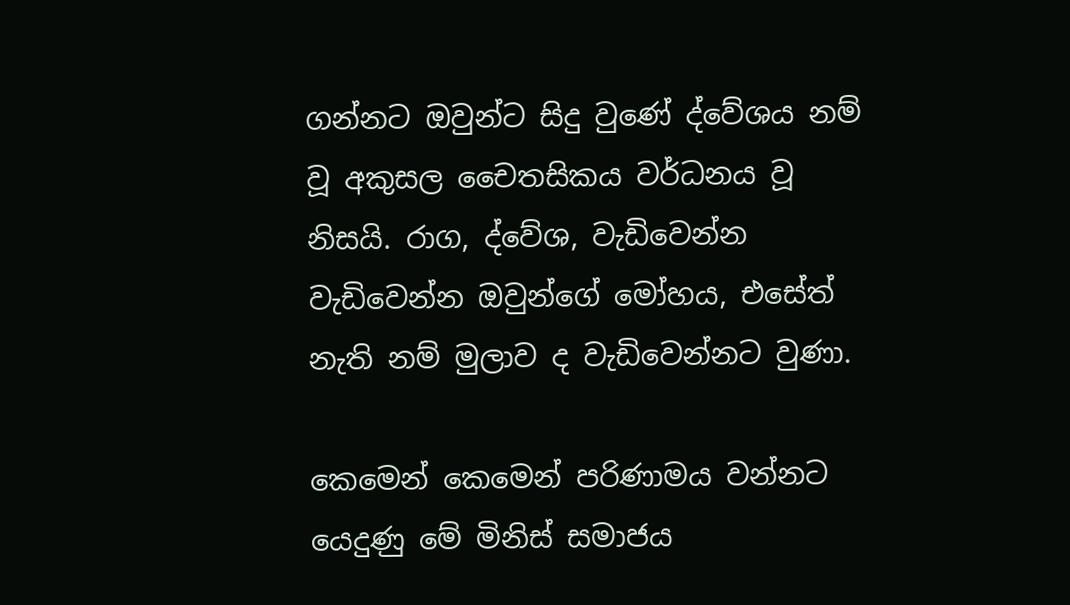ගන්නට ඔවුන්ට සිදු වුණේ ද්වේශය නම් වූ අකුසල චෛතසිකය වර්ධනය වූ නිසයි. රාග, ද්වේශ, වැඩිවෙන්න වැඩිවෙන්න ඔවුන්ගේ මෝහය, එසේත් නැති නම් මුලාව ද වැඩිවෙන්නට වුණා.

කෙමෙන් කෙමෙන් පරිණාමය වන්නට යෙදුණු මේ මිනිස් සමාජය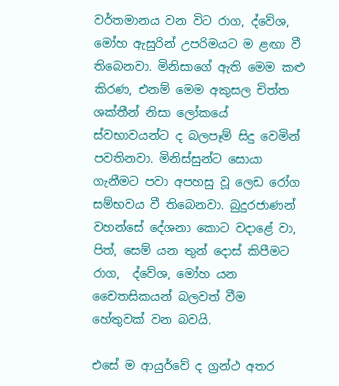වර්තමානය වන විට රාග, ද්වේශ, මෝහ ඇසුරින් උපරිමයට ම ළඟා වී තිබෙනවා. මිනිසාගේ ඇති මෙම කළු කිරණ, එනම් මෙම අකුසල චිත්ත ශක්තීන් නිසා ලෝකයේ ස්වභාවයන්ට ද බලපෑම් සිදු වෙමින් පවතිනවා. මිනිස්සුන්ට සොයා ගැනීමට පවා අපහසු වූ ලෙඩ රෝග සම්භවය වී තිබෙනවා. බුදුරජාණන් වහන්සේ දේශනා කොට වදාළේ වා, පිත්, සෙම් යන තුන් දොස් කිපීමට රාග,  ද්වේශ, මෝහ යන චෛතසිකයන් බලවත් වීම හේතුවක් වන බවයි.

එසේ ම ආයුර්වේ ද ග්‍රන්ථ අතර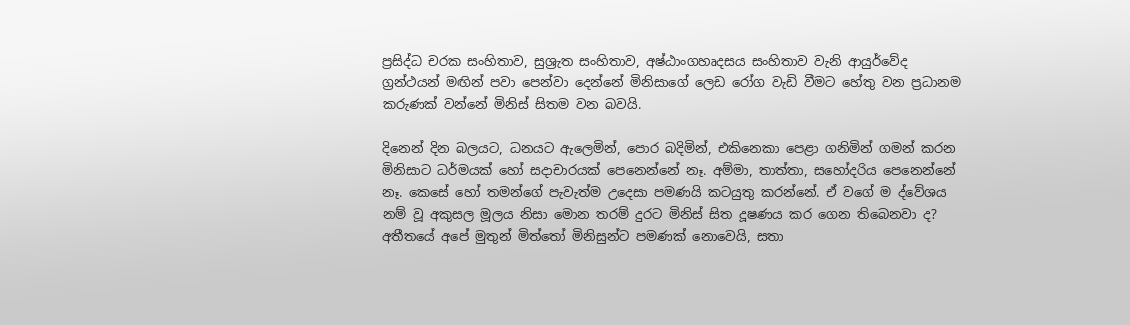ප්‍රසිද්ධ චරක සංහිතාව, සුශ්‍රැත සංහිතාව, අෂ්ඨාංගහෘදසය සංහිතාව වැනි ආයුර්වේද ග්‍රන්ථයන් මඟින් පවා පෙන්වා දෙන්නේ මිනිසාගේ ලෙඩ රෝග වැඩි වීමට හේතු වන ප්‍රධානම කරුණක් වන්නේ මිනිස් සිතම වන බවයි.

දිනෙන් දින බලයට, ධනයට ඇලෙමින්, පොර බදිමින්, එකිනෙකා පෙළා ගනිමින් ගමන් කරන මිනිසාට ධර්මයක් හෝ සදාචාරයක් පෙනෙන්නේ නෑ. අම්මා, තාත්තා, සහෝදරිය පෙනෙන්නේ නෑ. කෙසේ හෝ තමන්ගේ පැවැත්ම උදෙසා පමණයි කටයුතු කරන්නේ. ඒ වගේ ම ද්වේශය නම් වූ අකුසල මූලය නිසා මොන තරම් දුරට මිනිස් සිත දූෂණය කර ගෙන තිබෙනවා ද? අතීතයේ අපේ මුතුන් මිත්තෝ මිනිසුන්ට පමණක් නොවෙයි, සතා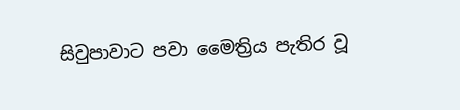සිවුපාවාට පවා මෛත්‍රිය පැතිර වූ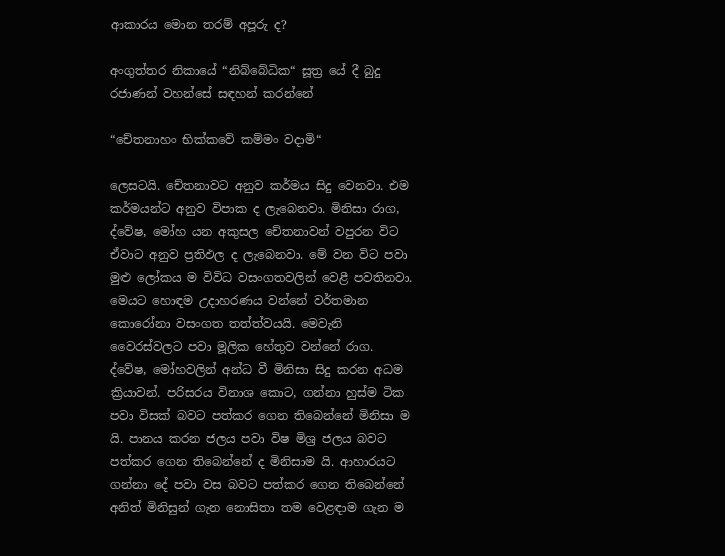ආකාරය මොන තරම් අපූරු ද?

අංගුත්තර නිකායේ “නිබ්බේධික“ සූත්‍ර යේ දී බුදු රජාණන් වහන්සේ සඳහන් කරන්නේ

“චේතනාහං භික්කවේ කම්මං වදාමි“

ලෙසටයි. චේතනාවට අනුව කර්මය සිදු වෙනවා. එම කර්මයන්ට අනුව විපාක ද ලැබෙනවා. මිනිසා රාග, ද්වේෂ, මෝහ යන අකුසල චේතනාවන් වපුරන විට ඒවාට අනුව ප්‍රතිඵල ද ලැබෙනවා. මේ වන විට පවා මුළු ලෝකය ම විවිධ වසංගතවලින් වෙළී පවතිනවා. මෙයට හොඳම උදාහරණය වන්නේ වර්තමාන කොරෝනා වසංගත තත්ත්වයයි. මෙවැනි වෛරස්වලට පවා මූලික හේතුව වන්නේ රාග. ද්වේෂ, මෝහවලින් අන්ධ වී මිනිසා සිදු කරන අධම ක්‍රියාවන්. පරිසරය විනාශ කොට, ගන්නා හුස්ම ටික පවා විසක් බවට පත්කර ගෙන තිබෙන්නේ මිනිසා ම යි. පානය කරන ජලය පවා විෂ මිශ්‍ර ජලය බවට පත්කර ගෙන තිබෙන්නේ ද මිනිසාම යි. ආහාරයට ගන්නා දේ පවා වස බවට පත්කර ගෙන තිබෙන්නේ අනිත් මිනිසුන් ගැන නොසිතා තම වෙළඳාම ගැන ම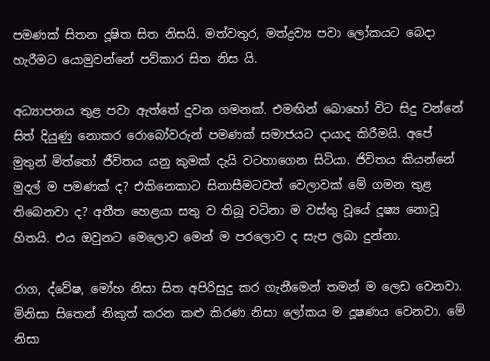පමණක් සිතන දූෂිත සිත නිසයි. මත්වතුර, මත්ද්‍රව්‍ය පවා ලෝකයට බෙදා හැරීමට යොමුවන්නේ පව්කාර සිත නිස යි.

අධ්‍යාපනය තුළ පවා ඇත්තේ දුවන ගමනක්. එමඟින් බොහෝ විට සිදු වන්නේ සිත් දියුණු නොකර රොබෝවරුන් පමණක් සමාජයට දායාද කිරීමයි. අපේ මුතුන් මිත්තෝ ජීවිතය යනු කුමක් දැයි වටහාගෙන සිටියා. ජිවිතය කියන්නේ මුදල් ම පමණක් ද? එකිනෙකාට සිනාසීමටවත් වෙලාවක් මේ ගමන තුළ  තිබෙනවා ද? අතීත හෙළයා සතු ව තිබූ වටිනා ම වස්තු වූයේ දූෂ්‍ය නොවූ හිතයි. එය ඔවුනට මෙලොව මෙන් ම පරලොව ද සැප ලබා දුන්නා.

රාග, ද්වේෂ, මෝහ නිසා සිත අපිරිසුදු කර ගැනීමෙන් තමන් ම ලෙඩ වෙනවා. මිනිසා සිතෙන් නිකුත් කරන කළු කිරණ නිසා ලෝකය ම දූෂණය වෙනවා. මේ නිසා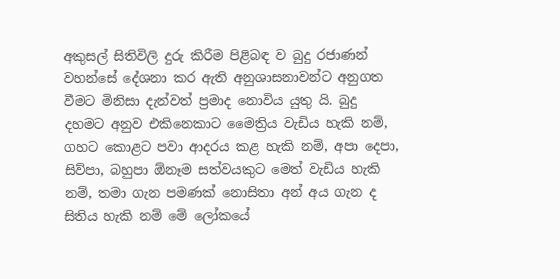අකුසල් සිතිවිලි දුරු කිරීම පිළිබඳ ව බුදු රජාණන් වහන්සේ දේශනා කර ඇති අනුශාසනාවන්ට අනුගත වීමට මිනිසා දැන්වත් ප්‍රමාද නොවිය යුතු යි. බුදු දහමට අනුව එකිනෙකාට මෛත්‍රිය වැඩිය හැකි නම්, ගහට කොළට පවා ආදරය කළ හැකි නම්, අපා දෙපා, සිව්පා, බහුපා ඕනෑම සත්වයකුට මෙත් වැඩිය හැකි නම්, තමා ගැන පමණක් නොසිතා අන් අය ගැන ද සිතිය හැකි නම් මේ ලෝකයේ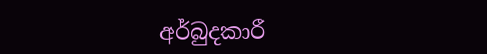අර්බුදකාරී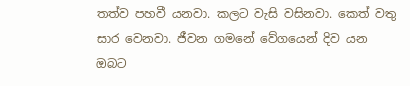තත්ව පහවී යනවා. කලට වැසි වසිනවා. කෙත් වතු සාර වෙනවා. ජීවන ගමනේ වේගයෙන් දිව යන ඔබට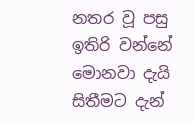නතර වූ පසු ඉතිරි වන්නේ මොනවා දැයි සිතීමට දැන්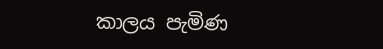කාලය පැමිණ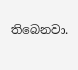තිබෙනවා.